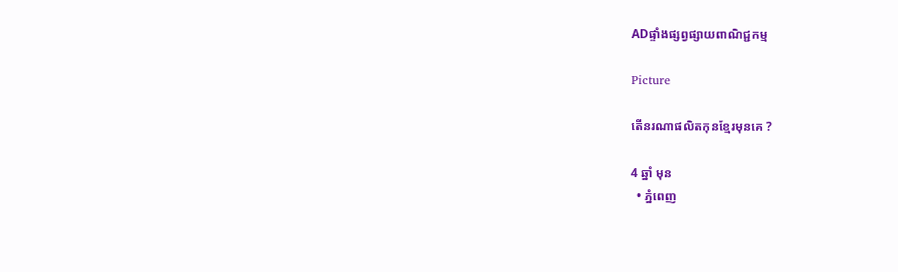ADផ្ទាំងផ្សព្វផ្សាយពាណិជ្ជកម្ម

Picture

តើនរណាផលិតកុនខ្មែរមុនគេ ?

4 ឆ្នាំ មុន
  • ភ្នំពេញ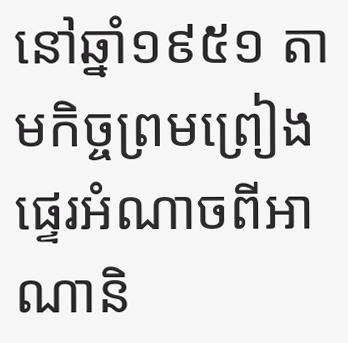នៅឆ្នាំ១៩៥១ តាមកិច្ចព្រមព្រៀងផ្ទេរអំណាចពីអាណានិ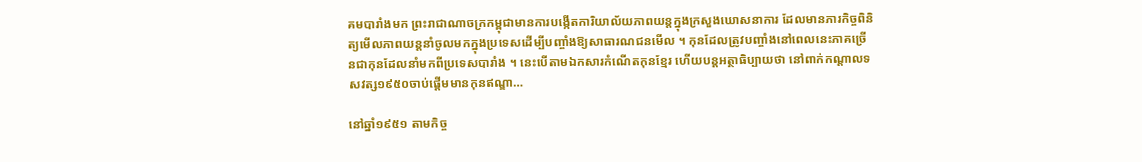គមបារាំងមក ព្រះរាជាណាចក្រកម្ពុជាមានការបង្កើតការិយាល័យភាពយន្តក្នុងក្រសួងឃោសនាការ ដែលមានភារកិច្ចពិនិត្យមើលភាពយន្តនាំចូលមកក្នុងប្រទេសដើម្បីបញ្ចាំងឱ្យសាធារណជនមើល ។ កុនដែលត្រូវបញ្ចាំងនៅពេលនេះភាគច្រើនជាកុនដែលនាំមកពីប្រទេសបារាំង ។ នេះបើតាមឯកសារកំណើតកុនខ្មែរ ហើយបន្តអត្ថាធិប្បាយថា នៅពាក់កណ្ដាលទសវត្ស១៩៥០ចាប់ផ្ដើមមានកុនឥណ្ឌា…

នៅឆ្នាំ១៩៥១ តាមកិច្ច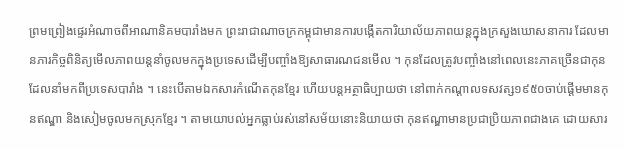ព្រមព្រៀងផ្ទេរអំណាចពីអាណានិគមបារាំងមក ព្រះរាជាណាចក្រកម្ពុជាមានការបង្កើតការិយាល័យភាពយន្តក្នុងក្រសួងឃោសនាការ ដែលមានភារកិច្ចពិនិត្យមើលភាពយន្តនាំចូលមកក្នុងប្រទេសដើម្បីបញ្ចាំងឱ្យសាធារណជនមើល ។ កុនដែលត្រូវបញ្ចាំងនៅពេលនេះភាគច្រើនជាកុនដែលនាំមកពីប្រទេសបារាំង ។ នេះបើតាមឯកសារកំណើតកុនខ្មែរ ហើយបន្តអត្ថាធិប្បាយថា នៅពាក់កណ្ដាលទសវត្ស១៩៥០ចាប់ផ្ដើមមានកុនឥណ្ឌា និងសៀមចូលមកស្រុកខ្មែរ ។ តាមយោបល់អ្នកធ្លាប់រស់នៅសម័យនោះនិយាយថា កុនឥណ្ឌាមានប្រជាប្រិយភាពជាងគេ ដោយសារ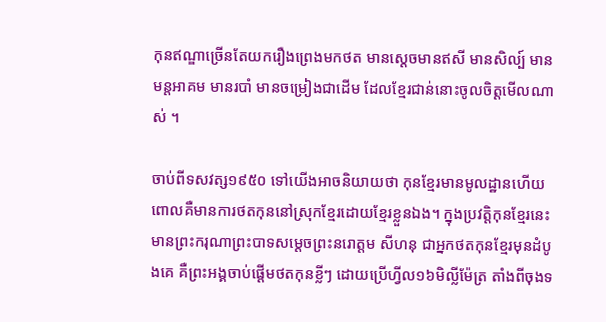កុនឥណ្ឌាច្រើនតែយករឿងព្រេងមកថត មានស្ដេចមានឥសី មានសិល្ប៍ មានមន្តអាគម មានរបាំ មានចម្រៀងជាដើម ដែលខ្មែរជាន់នោះចូលចិត្តមើលណាស់ ។

ចាប់ពីទសវត្ស១៩៥០ ទៅយើងអាចនិយាយថា កុនខ្មែរមានមូលដ្ឋានហើយ ពោលគឺមានការថតកុននៅស្រុកខ្មែរដោយខ្មែរខ្លួនឯង។ ក្នុងប្រវត្តិកុនខ្មែរនេះមានព្រះករុណាព្រះបាទសម្ដេចព្រះនរោត្តម សីហនុ ជាអ្នកថតកុនខ្មែរមុនដំបូងគេ គឺព្រះអង្គចាប់ផ្ដើមថតកុនខ្លីៗ ដោយប្រើហ្វីល១៦មិល្លីម៉ែត្រ តាំងពីចុងទ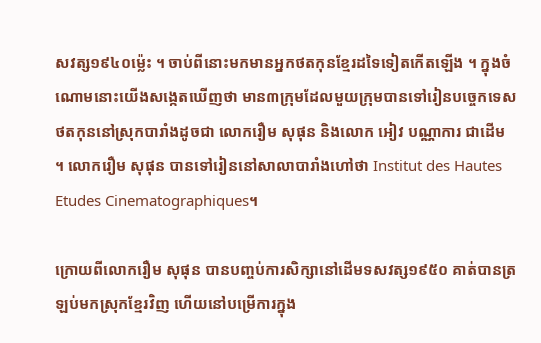សវត្ស១៩៤០ម្ល៉េះ ។ ចាប់ពីនោះមកមានអ្នកថតកុនខ្មែរដទៃទៀតកើតឡើង ។ ក្នុងចំណោមនោះយើងសង្កេតឃើញថា មាន៣ក្រុមដែលមួយក្រុមបានទៅរៀនបច្ចេកទេសថតកុននៅស្រុកបារាំងដូចជា លោករឿម សុផុន និងលោក អៀវ បណ្ណាការ ជាដើម ។ លោករឿម សុផុន បានទៅរៀននៅសាលាបារាំងហៅថា Institut des Hautes Etudes Cinematographiques។

ក្រោយពីលោករឿម សុផុន បានបញ្ចប់ការសិក្សានៅដើមទសវត្ស១៩៥០ គាត់បានត្រឡប់មកស្រុកខ្មែរវិញ ហើយនៅបម្រើការក្នុង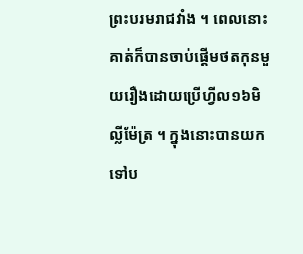ព្រះបរមរាជវាំង ។ ពេលនោះគាត់ក៏បានចាប់ផ្ដើមថតកុនមួយរឿងដោយប្រើហ្វីល១៦មិល្លីម៉ែត្រ ។ ក្នុងនោះបានយកទៅប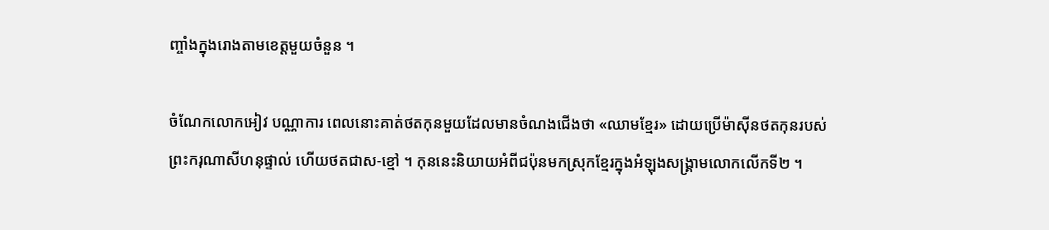ញ្ចាំងក្នុងរោងតាមខេត្តមួយចំនួន ។

ចំណែកលោកអៀវ បណ្ណាការ ពេលនោះគាត់ថតកុនមួយដែលមានចំណងជើងថា «ឈាមខ្មែរ» ដោយប្រើម៉ាស៊ីនថតកុនរបស់ព្រះករុណាសីហនុផ្ទាល់ ហើយថតជាស-ខ្មៅ ។ កុននេះនិយាយអំពីជប៉ុនមកស្រុកខ្មែរក្នុងអំឡុងសង្គ្រាមលោកលើកទី២ ។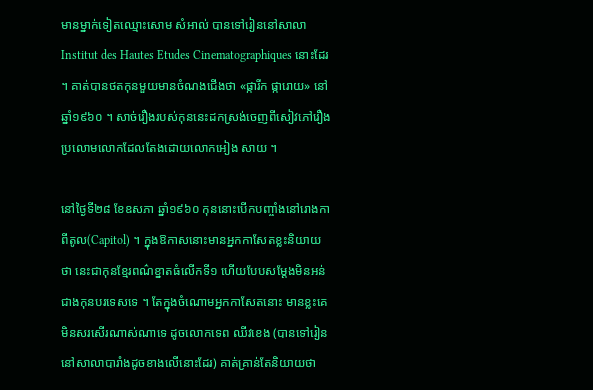មានម្នាក់ទៀតឈ្មោះសោម សំអាល់ បានទៅរៀននៅសាលា Institut des Hautes Etudes Cinematographiques នោះដែរ ។ គាត់បានថតកុនមួយមានចំណងជើងថា «ផ្ការីក ផ្ការោយ» នៅឆ្នាំ១៩៦០ ។ សាច់រឿងរបស់កុននេះដកស្រង់ចេញពីសៀវភៅរឿងប្រលោមលោកដែលតែងដោយលោកអៀង សាយ ។

នៅថ្ងៃទី២៨ ខែឧសភា ឆ្នាំ១៩៦០ កុននោះបើកបញ្ចាំងនៅរោងកាពីតូល(Capitol) ។ ក្នុងឱកាសនោះមានអ្នកកាសែតខ្លះនិយាយថា នេះជាកុនខ្មែរពណ៌ខ្នាតធំលើកទី១ ហើយបែបសម្ដែងមិនអន់ជាងកុនបរទេសទេ ។ តែក្នុងចំណោមអ្នកកាសែតនោះ មានខ្លះគេមិនសរសើរណាស់ណាទេ ដូចលោកទេព ឈីវខេង (បានទៅរៀននៅសាលាបារាំងដូចខាងលើនោះដែរ) គាត់គ្រាន់តែនិយាយថា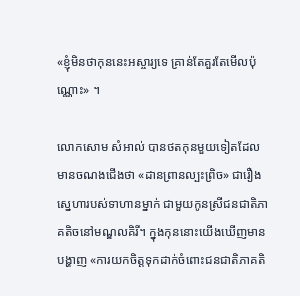«ខ្ញុំមិនថាកុននេះអស្ចារ្យទេ គ្រាន់តែគួរតែមើលប៉ុណ្ណោះ» ។

លោកសោម សំអាល់ បានថតកុនមួយទៀតដែលមានចណងជើងថា «ដានព្រានល្បះព្រិច» ជារឿងស្នេហារបស់ទាហានម្នាក់ ជាមួយកូនស្រីជនជាតិភាគតិចនៅមណ្ឌលគិរី។ ក្នុងកុននោះយើងឃើញមានបង្ហាញ «ការយកចិត្តទុកដាក់ចំពោះជនជាតិភាគតិ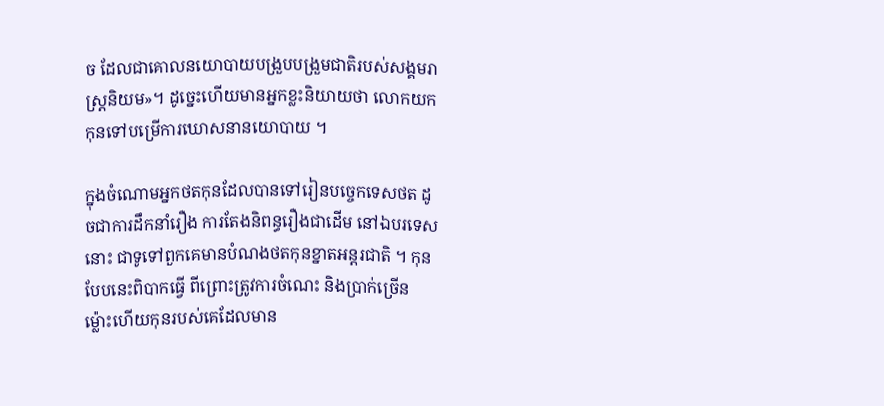ច ដែលជាគោលនយោបាយបង្រួបបង្រួមជាតិរបស់សង្គមរាស្ត្រនិយម»។ ដូច្នេះហើយមានអ្នកខ្លះនិយាយថា លោកយកកុនទៅបម្រើការឃោសនានយោបាយ ។

ក្នុងចំណោមអ្នកថតកុនដែលបានទៅរៀនបច្ចេកទេសថត ដូចជាការដឹកនាំរឿង ការតែងនិពន្ធរឿងជាដើម នៅឯបរទេសនោះ ជាទូទៅពួកគេមានបំណងថតកុនខ្នាតអន្តរជាតិ ។ កុនបែបនេះពិបាកធ្វើ ពីព្រោះត្រូវការចំណេះ និងប្រាក់ច្រើន ម្ល៉ោះហើយកុនរបស់គេដែលមាន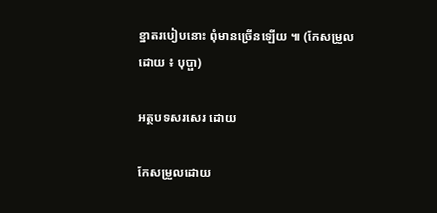ខ្នាតរបៀបនោះ ពុំមានច្រើនឡើយ ៕ (កែសម្រួលដោយ ៖ បុប្ផា)

អត្ថបទសរសេរ ដោយ

កែសម្រួលដោយ